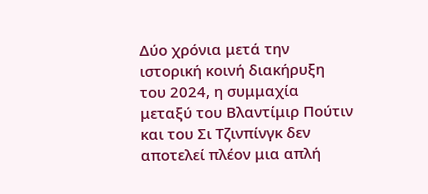Δύο χρόνια μετά την ιστορική κοινή διακήρυξη του 2024, η συμμαχία μεταξύ του Βλαντίμιρ Πούτιν και του Σι Τζινπίνγκ δεν αποτελεί πλέον μια απλή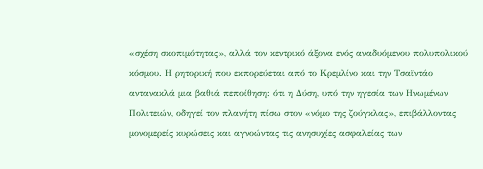«σχέση σκοπιμότητας», αλλά τον κεντρικό άξονα ενός αναδυόμενου πολυπολικού κόσμου. Η ρητορική που εκπορεύεται από το Κρεμλίνο και την Τσαϊντάο αντανακλά μια βαθιά πεποίθηση: ότι η Δύση, υπό την ηγεσία των Ηνωμένων Πολιτειών, οδηγεί τον πλανήτη πίσω στον «νόμο της ζούγκλας», επιβάλλοντας μονομερείς κυρώσεις και αγνοώντας τις ανησυχίες ασφαλείας των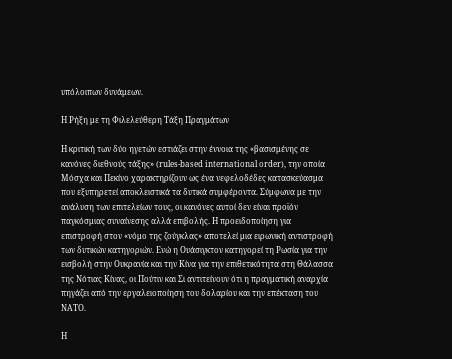υπόλοιπων δυνάμεων.

Η Ρήξη με τη Φιλελεύθερη Τάξη Πραγμάτων

Η κριτική των δύο ηγετών εστιάζει στην έννοια της «βασισμένης σε κανόνες διεθνούς τάξης» (rules-based international order), την οποία Μόσχα και Πεκίνο χαρακτηρίζουν ως ένα νεφελοδέδες κατασκεύασμα που εξυπηρετεί αποκλειστικά τα δυτικά συμφέροντα. Σύμφωνα με την ανάλυση των επιτελείων τους, οι κανόνες αυτοί δεν είναι προϊόν παγκόσμιας συναίνεσης αλλά επιβολής. Η προειδοποίηση για επιστροφή στον «νόμο της ζούγκλας» αποτελεί μια ειρωνική αντιστροφή των δυτικών κατηγοριών. Ενώ η Ουάσιγκτον κατηγορεί τη Ρωσία για την εισβολή στην Ουκρανία και την Κίνα για την επιθετικότητα στη Θάλασσα της Νότιας Κίνας, οι Πούτιν και Σι αντιτείνουν ότι η πραγματική αναρχία πηγάζει από την εργαλειοποίηση του δολαρίου και την επέκταση του ΝΑΤΟ.

Η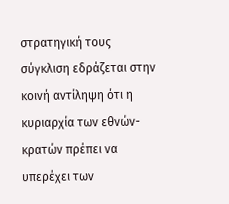στρατηγική τους σύγκλιση εδράζεται στην κοινή αντίληψη ότι η κυριαρχία των εθνών-κρατών πρέπει να υπερέχει των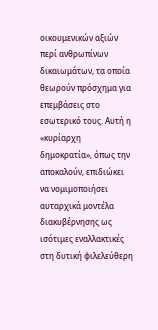οικουμενικών αξιών περί ανθρωπίνων δικαιωμάτων, τα οποία θεωρούν πρόσχημα για επεμβάσεις στο εσωτερικό τους. Αυτή η «κυρίαρχη δημοκρατία», όπως την αποκαλούν, επιδιώκει να νομιμοποιήσει αυταρχικά μοντέλα διακυβέρνησης ως ισότιμες εναλλακτικές στη δυτική φιλελεύθερη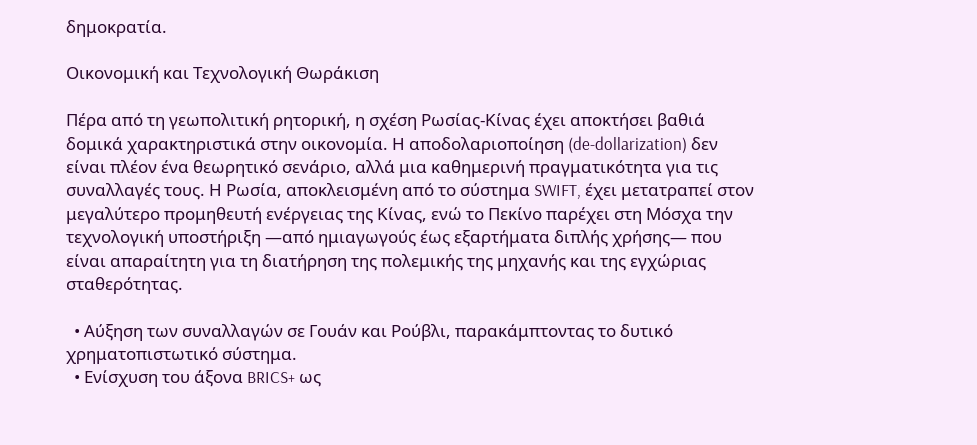δημοκρατία.

Οικονομική και Τεχνολογική Θωράκιση

Πέρα από τη γεωπολιτική ρητορική, η σχέση Ρωσίας-Κίνας έχει αποκτήσει βαθιά δομικά χαρακτηριστικά στην οικονομία. Η αποδολαριοποίηση (de-dollarization) δεν είναι πλέον ένα θεωρητικό σενάριο, αλλά μια καθημερινή πραγματικότητα για τις συναλλαγές τους. Η Ρωσία, αποκλεισμένη από το σύστημα SWIFT, έχει μετατραπεί στον μεγαλύτερο προμηθευτή ενέργειας της Κίνας, ενώ το Πεκίνο παρέχει στη Μόσχα την τεχνολογική υποστήριξη —από ημιαγωγούς έως εξαρτήματα διπλής χρήσης— που είναι απαραίτητη για τη διατήρηση της πολεμικής της μηχανής και της εγχώριας σταθερότητας.

  • Αύξηση των συναλλαγών σε Γουάν και Ρούβλι, παρακάμπτοντας το δυτικό χρηματοπιστωτικό σύστημα.
  • Ενίσχυση του άξονα BRICS+ ως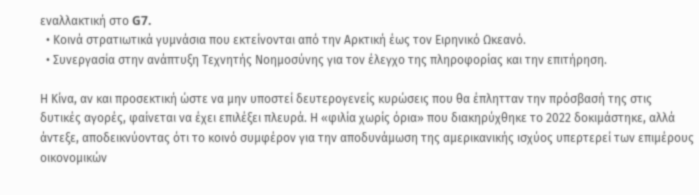εναλλακτική στο G7.
  • Κοινά στρατιωτικά γυμνάσια που εκτείνονται από την Αρκτική έως τον Ειρηνικό Ωκεανό.
  • Συνεργασία στην ανάπτυξη Τεχνητής Νοημοσύνης για τον έλεγχο της πληροφορίας και την επιτήρηση.

Η Κίνα, αν και προσεκτική ώστε να μην υποστεί δευτερογενείς κυρώσεις που θα έπλητταν την πρόσβασή της στις δυτικές αγορές, φαίνεται να έχει επιλέξει πλευρά. Η «φιλία χωρίς όρια» που διακηρύχθηκε το 2022 δοκιμάστηκε, αλλά άντεξε, αποδεικνύοντας ότι το κοινό συμφέρον για την αποδυνάμωση της αμερικανικής ισχύος υπερτερεί των επιμέρους οικονομικών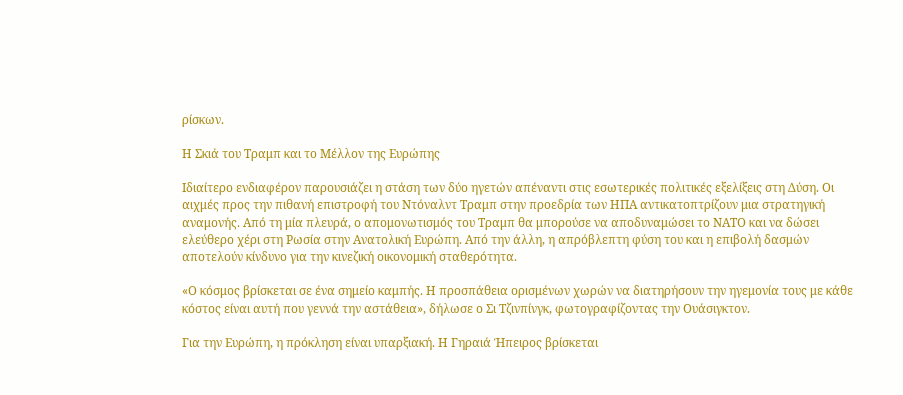ρίσκων.

Η Σκιά του Τραμπ και το Μέλλον της Ευρώπης

Ιδιαίτερο ενδιαφέρον παρουσιάζει η στάση των δύο ηγετών απέναντι στις εσωτερικές πολιτικές εξελίξεις στη Δύση. Οι αιχμές προς την πιθανή επιστροφή του Ντόναλντ Τραμπ στην προεδρία των ΗΠΑ αντικατοπτρίζουν μια στρατηγική αναμονής. Από τη μία πλευρά, ο απομονωτισμός του Τραμπ θα μπορούσε να αποδυναμώσει το ΝΑΤΟ και να δώσει ελεύθερο χέρι στη Ρωσία στην Ανατολική Ευρώπη. Από την άλλη, η απρόβλεπτη φύση του και η επιβολή δασμών αποτελούν κίνδυνο για την κινεζική οικονομική σταθερότητα.

«Ο κόσμος βρίσκεται σε ένα σημείο καμπής. Η προσπάθεια ορισμένων χωρών να διατηρήσουν την ηγεμονία τους με κάθε κόστος είναι αυτή που γεννά την αστάθεια», δήλωσε ο Σι Τζινπίνγκ, φωτογραφίζοντας την Ουάσιγκτον.

Για την Ευρώπη, η πρόκληση είναι υπαρξιακή. Η Γηραιά Ήπειρος βρίσκεται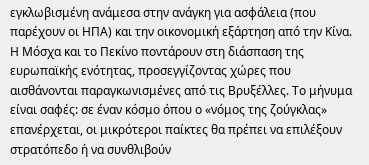εγκλωβισμένη ανάμεσα στην ανάγκη για ασφάλεια (που παρέχουν οι ΗΠΑ) και την οικονομική εξάρτηση από την Κίνα. Η Μόσχα και το Πεκίνο ποντάρουν στη διάσπαση της ευρωπαϊκής ενότητας, προσεγγίζοντας χώρες που αισθάνονται παραγκωνισμένες από τις Βρυξέλλες. Το μήνυμα είναι σαφές: σε έναν κόσμο όπου ο «νόμος της ζούγκλας» επανέρχεται, οι μικρότεροι παίκτες θα πρέπει να επιλέξουν στρατόπεδο ή να συνθλιβούν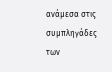ανάμεσα στις συμπληγάδες των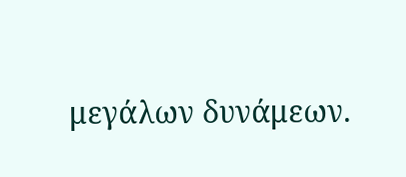μεγάλων δυνάμεων.